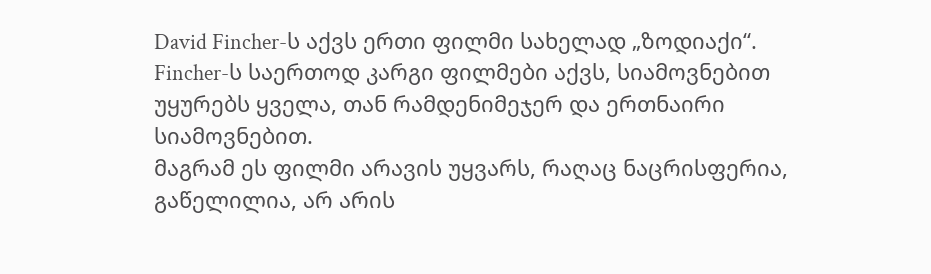David Fincher-ს აქვს ერთი ფილმი სახელად „ზოდიაქი“. Fincher-ს საერთოდ კარგი ფილმები აქვს, სიამოვნებით უყურებს ყველა, თან რამდენიმეჯერ და ერთნაირი სიამოვნებით.
მაგრამ ეს ფილმი არავის უყვარს, რაღაც ნაცრისფერია, გაწელილია, არ არის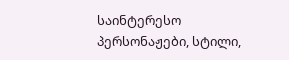საინტერესო პერსონაჟები, სტილი,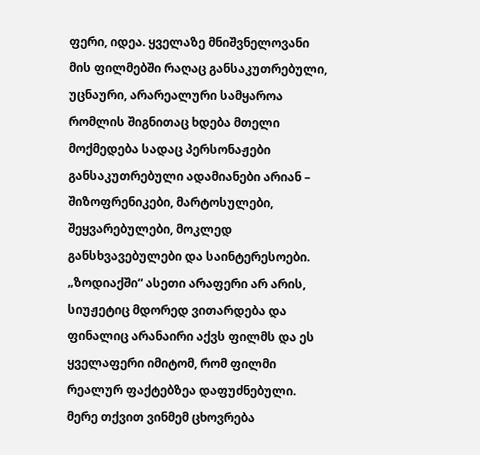ფერი, იდეა. ყველაზე მნიშვნელოვანი მის ფილმებში რაღაც განსაკუთრებული, უცნაური, არარეალური სამყაროა რომლის შიგნითაც ხდება მთელი მოქმედება სადაც პერსონაჟები განსაკუთრებული ადამიანები არიან – შიზოფრენიკები, მარტოსულები, შეყვარებულები, მოკლედ განსხვავებულები და საინტერესოები. „ზოდიაქში“ ასეთი არაფერი არ არის, სიუჟეტიც მდორედ ვითარდება და ფინალიც არანაირი აქვს ფილმს და ეს ყველაფერი იმიტომ, რომ ფილმი რეალურ ფაქტებზეა დაფუძნებული.
მერე თქვით ვინმემ ცხოვრება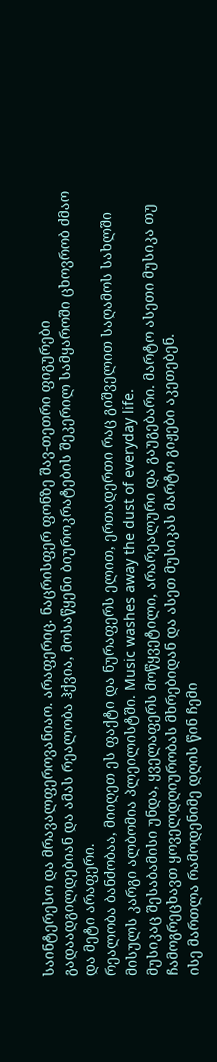საინტერესო და მრავალფეროვანიაო. არაფერიც. ნაცრისფერ ფონზე შავ-თეთრი ფიგურები გადაადგილდებიან და ამას რეალობა ჰქვია, მოსაწყენი ბიუროკრატების შეკერილ სამყაროში ცხოვრობ ძმაო და მეტი არაფერი.
რეალობა ბანძობაა, მიიღეთ ეს ფაქტი და ნურაფერს ელით, ერთადერთი რაც გიშველით საღამოს სახლში მისულს კარგი ალბომია პლეილისტში. Music washes away the dust of everyday life.
მუსიკაც შესაბამისი უნდა, ყველაფერს მოწყვეტილი, არარეალური და გაუგებარი. მარტო ასეთი მუსიკა თუ ჩამოგრეცხავთ ყოველდღიურობას მხრებიდან და ასეთ მუსიკას მარტო გიჟები აკეთებენ.
ისე მართლა რამოდენიმე დღის წინ ჩემი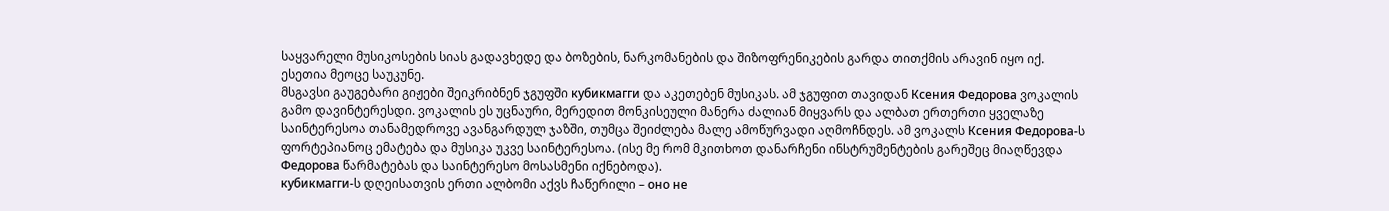საყვარელი მუსიკოსების სიას გადავხედე და ბოზების, ნარკომანების და შიზოფრენიკების გარდა თითქმის არავინ იყო იქ.
ესეთია მეოცე საუკუნე.
მსგავსი გაუგებარი გიჟები შეიკრიბნენ ჯგუფში кубикмагги და აკეთებენ მუსიკას. ამ ჯგუფით თავიდან Ксения Федорова ვოკალის გამო დავინტერესდი. ვოკალის ეს უცნაური, მერედით მონკისეული მანერა ძალიან მიყვარს და ალბათ ერთერთი ყველაზე საინტერესოა თანამედროვე ავანგარდულ ჯაზში, თუმცა შეიძლება მალე ამოწურვადი აღმოჩნდეს. ამ ვოკალს Ксения Федорова-ს ფორტეპიანოც ემატება და მუსიკა უკვე საინტერესოა. (ისე მე რომ მკითხოთ დანარჩენი ინსტრუმენტების გარეშეც მიაღწევდა Федорова წარმატებას და საინტერესო მოსასმენი იქნებოდა).
кубикмагги-ს დღეისათვის ერთი ალბომი აქვს ჩაწერილი – оно не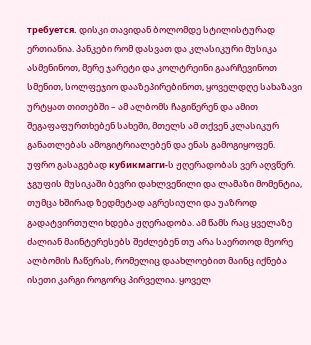требуется. დისკი თავიდან ბოლომდე სტილისტურად ერთიანია. პანკები რომ დასვათ და კლასიკური მუსიკა ასმენინოთ, მერე ჯარეტი და კოლტრეინი გაარჩევინოთ სმენით, სოლფეჯიო დააზეპირებინოთ, ყოველდღე სახაზავი ურტყათ თითებში – ამ ალბომს ჩაგიწერენ და ამით შეგაფაფურთხებენ სახეში, მთელს ამ თქვენ კლასიკურ განათლებას ამოგიტრიალებენ და ენას გამოგიყოფენ. უფრო გასაგებად кубикмагги-ს ჟღერადობას ვერ აღვწერ.
ჯგუფის მუსიკაში ბევრი დახლვეწილი და ლამაზი მომენტია, თუმცა ხშირად ზედმეტად აგრესიული და უაზროდ გადატვირთული ხდება ჟღერადობა. ამ წამს რაც ყველაზე ძალიან მაინტერესებს შეძლებენ თუ არა საერთოდ მეორე ალბომის ჩაწერას, რომელიც დაახლოებით მაინც იქნება ისეთი კარგი როგორც პირველია. ყოველ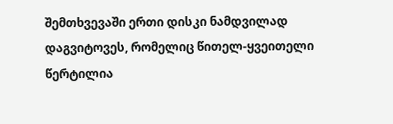შემთხვევაში ერთი დისკი ნამდვილად დაგვიტოვეს, რომელიც წითელ-ყვეითელი წერტილია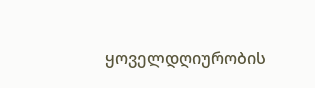ყოველდღიურობის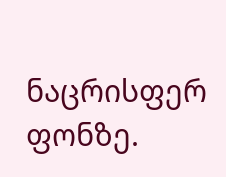ნაცრისფერ ფონზე.